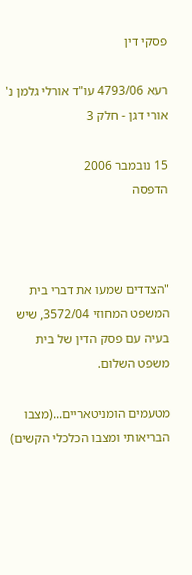פסקי דין

רעא 4793/06 עו"ד אורלי גלמן נ' אורי דגן - חלק 3

15 נובמבר 2006
הדפסה



"הצדדים שמעו את דברי בית המשפט המחוזי 3572/04, שיש בעיה עם פסק הדין של בית משפט השלום.

מטעמים הומניטאריים...(מצבו הבריאותי ומצבו הכלכלי הקשים)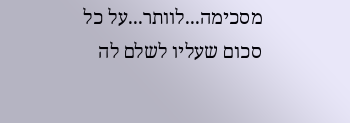מסכימה...לוותר...על כל סכום שעליו לשלם לה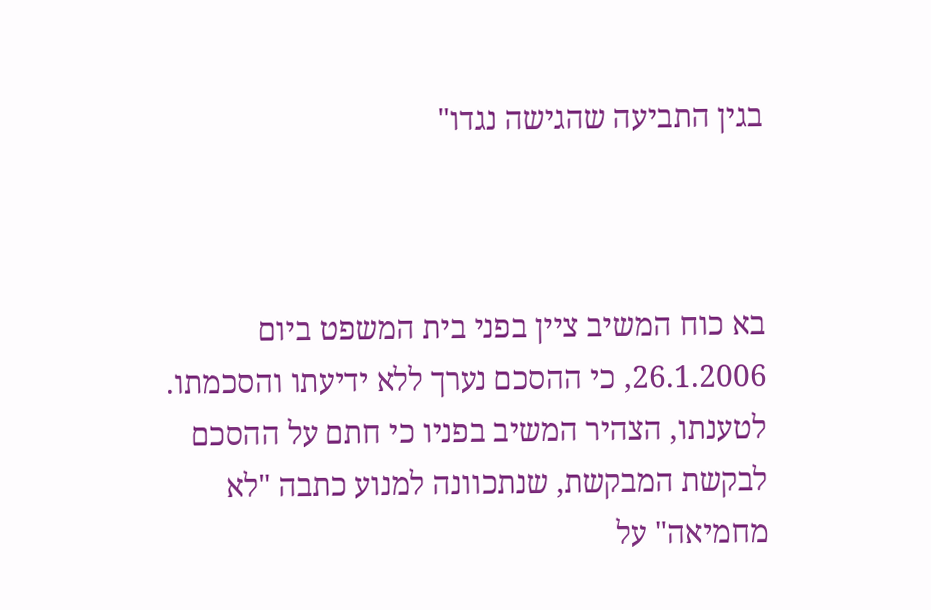בגין התביעה שהגישה נגדו"



בא כוח המשיב ציין בפני בית המשפט ביום 26.1.2006, כי ההסכם נערך ללא ידיעתו והסכמתו. לטענתו, הצהיר המשיב בפניו כי חתם על ההסכם לבקשת המבקשת, שנתכוונה למנוע כתבה "לא מחמיאה" על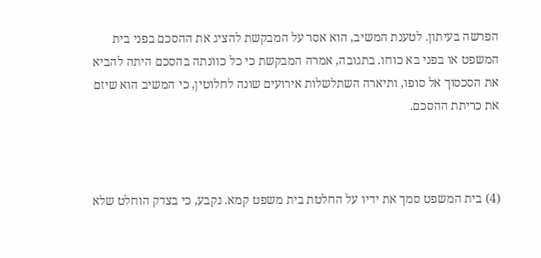הפרשה בעיתון. לטענת המשיב, הוא אסר על המבקשת להציג את ההסכם בפני בית המשפט או בפני בא כוחו. בתגובה, אמרה המבקשת כי כל כוונתה בהסכם היתה להביא את הסכסוך אל סופו, ותיארה השתלשלות אירועים שונה לחלוטין, כי המשיב הוא שיזם את כריתת ההסכם.



(4) בית המשפט סמך את ידיו על החלטת בית משפט קמא. נקבע, כי בצדק הוחלט שלא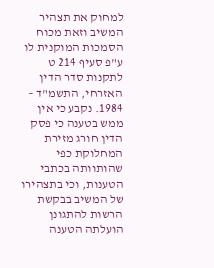למחוק את תצהיר המשיב וזאת מכוח הסמכות המוקנית לו ע"פ סעיף 214 ט לתקנות סדר הדין האזרחי, התשמ"ד – 1984. נקבע כי אין ממש בטענה כי פסק הדין חורג מזירת המחלוקת כפי שהותוותה בכתבי הטענות, וכי בתצהירו של המשיב בבקשת הרשות להתגונן הועלתה הטענה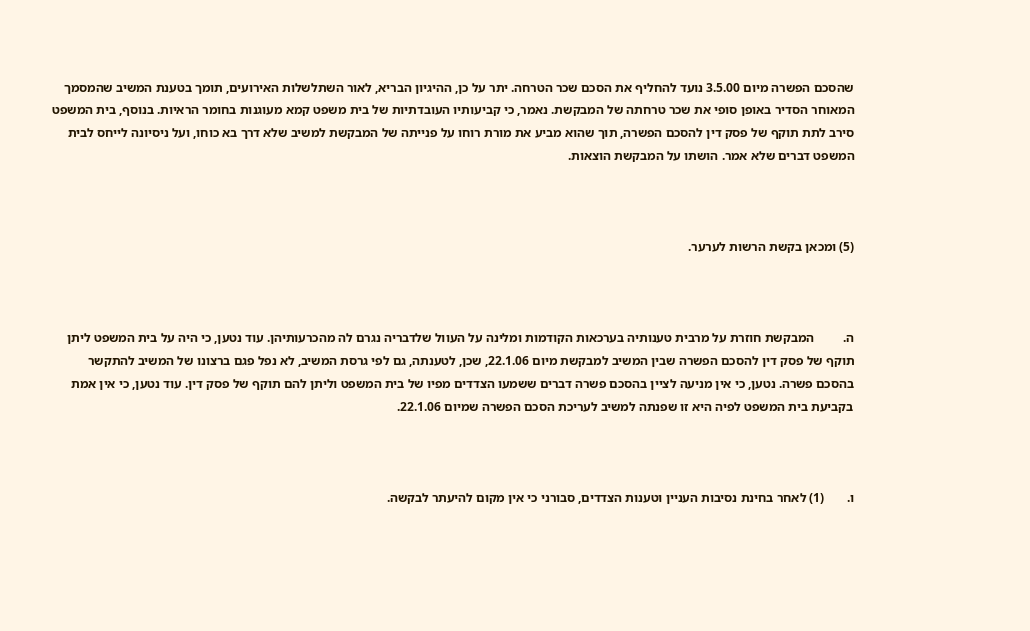שהסכם הפשרה מיום 3.5.00 נועד להחליף את הסכם שכר הטרחה. יתר על כן, ההיגיון הבריא, לאור השתלשלות האירועים, תומך בטענת המשיב שהמסמך המאוחר הסדיר באופן סופי את שכר טרחתה של המבקשת. נאמר, כי קביעותיו העובדתיות של בית משפט קמא מעוגנות בחומר הראיות. בנוסף, בית המשפט סירב לתת תוקף של פסק דין להסכם הפשרה, תוך שהוא מביע את מורת רוחו על פנייתה של המבקשת למשיב שלא דרך בא כוחו, ועל ניסיונה לייחס לבית המשפט דברים שלא אמר. הושתו על המבקשת הוצאות.



(5) ומכאן בקשת הרשות לערער.



ה.         המבקשת חוזרת על מרבית טענותיה בערכאות הקודמות ומלינה על העוול שלדבריה נגרם לה מהכרעותיהן. עוד נטען, כי היה על בית המשפט ליתן תוקף של פסק דין להסכם הפשרה שבין המשיב למבקשת מיום 22.1.06, שכן, לטענתה, גם לפי גרסת המשיב, לא נפל פגם ברצונו של המשיב להתקשר בהסכם פשרה. נטען, כי אין מניעה לציין בהסכם פשרה דברים ששמעו הצדדים מפיו של בית המשפט וליתן להם תוקף של פסק דין. עוד נטען, כי אין אמת בקביעת בית המשפט לפיה היא זו שפנתה למשיב לעריכת הסכם הפשרה שמיום 22.1.06.



ו.       (1) לאחר בחינת נסיבות העניין וטענות הצדדים, סבורני כי אין מקום להיעתר לבקשה.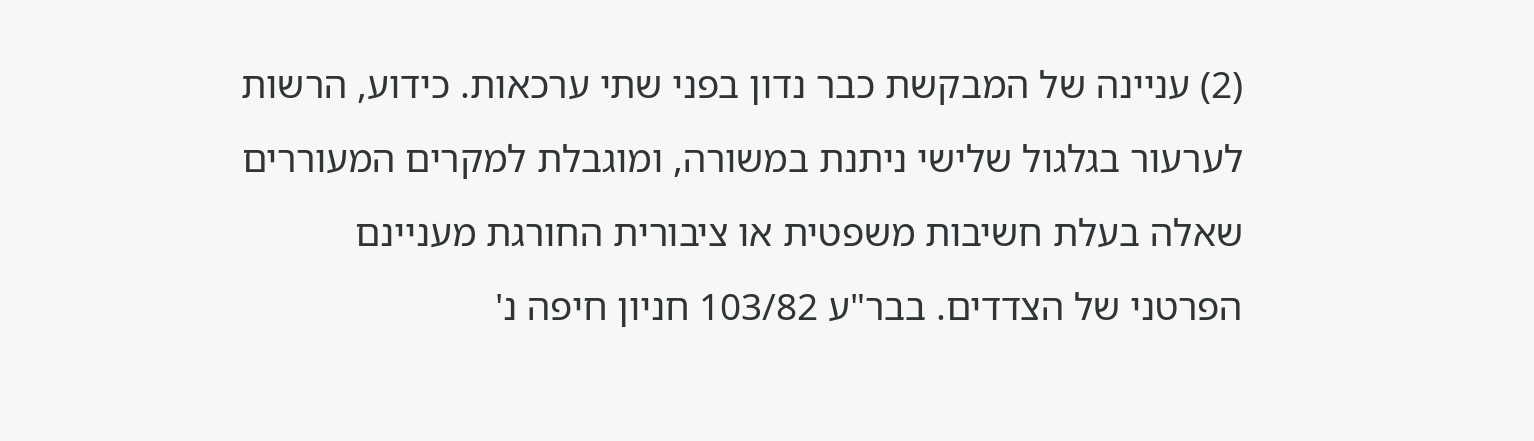(2) עניינה של המבקשת כבר נדון בפני שתי ערכאות. כידוע, הרשות לערעור בגלגול שלישי ניתנת במשורה, ומוגבלת למקרים המעוררים שאלה בעלת חשיבות משפטית או ציבורית החורגת מעניינם הפרטני של הצדדים. בבר"ע 103/82 חניון חיפה נ'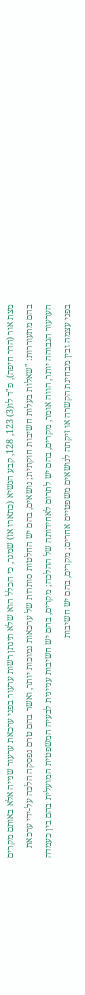מצת אור (הדר חיפה), פ"ד לו(3) 123, 128, קבע הנשיא (כתארו אז) שמגר, כי הכלל הוא שלא תינתן רשות ערעור בפני ערכאת ערעור שנייה אלא באותם מקרים בהם מתעוררות: "שאלות בעלות חשיבות חוקתית; נושאים, בהם יש החלטות סותרות של ערכאות נמוכות יותר, ואשר בהם טרם נפסקה הלכה על-ידי ערכאת הערעור הגבוהה יותר, הווה אומר, מקרים, בהם יש לתרום לאחידותה של ההלכה; מקרים, בהם יש חשיבות עניינית לבעיה המשפטית המועלית בהם בין כעמדה בפני עצמה ובין מבחינת הקשרה או זיקתה לנושאים משפטיים אחרים; מקרים, בהם יש חשיבות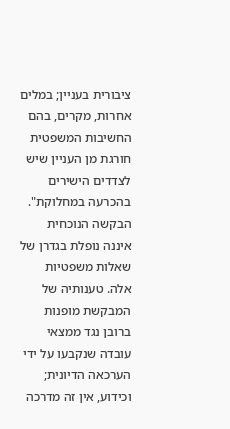ציבורית בעניין; במלים אחרות, מקרים, בהם החשיבות המשפטית חורגת מן העניין שיש לצדדים הישירים בהכרעה במחלוקת". הבקשה הנוכחית איננה נופלת בגדרן של שאלות משפטיות אלה. טענותיה של המבקשת מופנות ברובן נגד ממצאי עובדה שנקבעו על ידי הערכאה הדיונית; וכידוע, אין זה מדרכה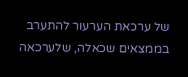של ערכאת הערעור להתערב בממצאים שכאלה, שלערכאה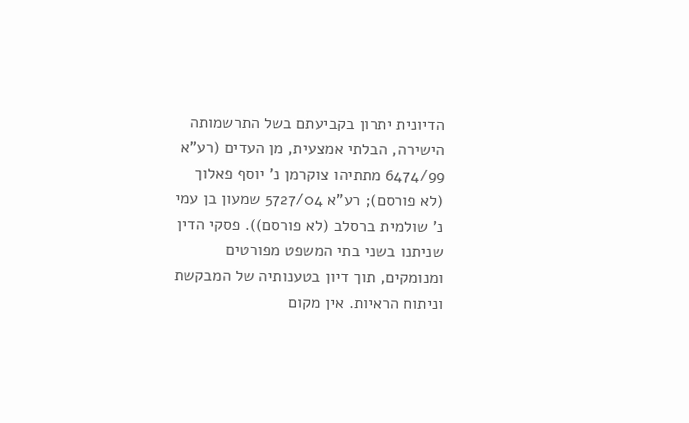הדיונית יתרון בקביעתם בשל התרשמותה הישירה, הבלתי אמצעית, מן העדים (רע"א 6474/99 מתתיהו צוקרמן נ' יוסף פאלוך (לא פורסם); רע"א 5727/04 שמעון בן עמי נ' שולמית ברסלב (לא פורסם)). פסקי הדין שניתנו בשני בתי המשפט מפורטים ומנומקים, תוך דיון בטענותיה של המבקשת וניתוח הראיות. אין מקום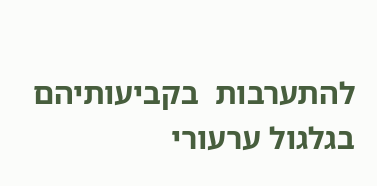להתערבות  בקביעותיהם בגלגול ערעורי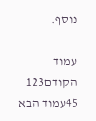נוסף.

עמוד הקודם123
45עמוד הבא